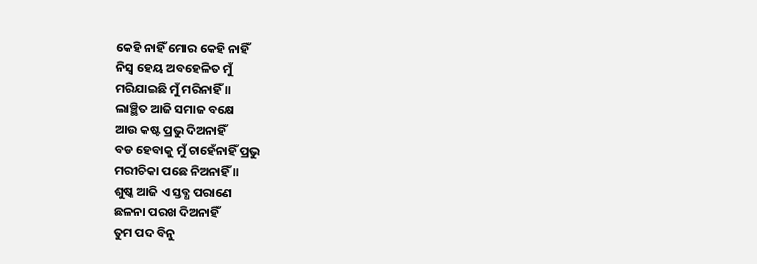କେହି ନାହିଁ ମୋର କେହି ନାହିଁ
ନିସ୍ଵ ହେୟ ଅବହେଳିତ ମୁଁ
ମରିଯାଇଛି ମୁଁ ମରିନାହିଁ ॥
ଲାଞ୍ଛିତ ଆଜି ସମାଜ ବକ୍ଷେ
ଆଉ କଷ୍ଟ ପ୍ରଭୁ ଦିଅନାହିଁ
ବଡ ହେବାକୁ ମୁଁ ଚାହେଁନାହିଁ ପ୍ରଭୁ
ମରୀଚିକା ପଛେ ନିଅନାହିଁ ॥
ଶୁଷ୍କ ଆଜି ଏ ସ୍ତବ୍ଧ ପରାଣେ
ଛଳନା ପରଖ ଦିଅନାହିଁ
ତୁମ ପଦ ବିନୁ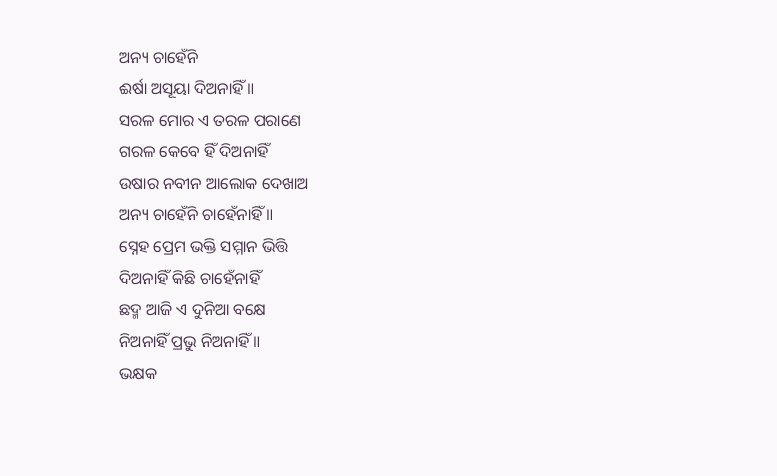ଅନ୍ୟ ଚାହେଁନି
ଈର୍ଷା ଅସୂୟା ଦିଅନାହିଁ ॥
ସରଳ ମୋର ଏ ତରଳ ପରାଣେ
ଗରଳ କେବେ ହିଁ ଦିଅନାହିଁ
ଉଷାର ନବୀନ ଆଲୋକ ଦେଖାଅ
ଅନ୍ୟ ଚାହେଁନି ଚାହେଁନାହିଁ ॥
ସ୍ନେହ ପ୍ରେମ ଭକ୍ତି ସମ୍ମାନ ଭିତ୍ତି
ଦିଅନାହିଁ କିଛି ଚାହେଁନାହିଁ
ଛଦ୍ମ ଆଜି ଏ ଦୁନିଆ ବକ୍ଷେ
ନିଅନାହିଁ ପ୍ରଭୁ ନିଅନାହିଁ ॥
ଭକ୍ଷକ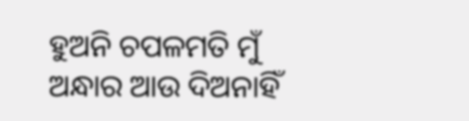ହୁଅନି ଚପଳମତି ମୁଁ
ଅନ୍ଧାର ଆଉ ଦିଅନାହିଁ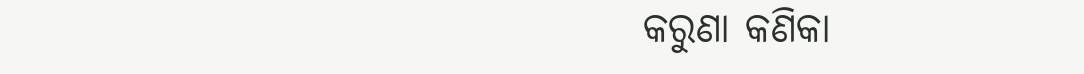କରୁଣା କଣିକା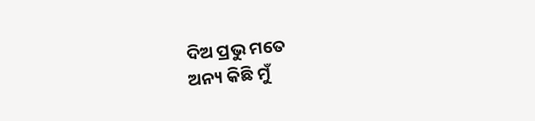ଦିଅ ପ୍ରଭୁ ମତେ
ଅନ୍ୟ କିଛି ମୁଁ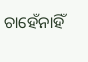ଚାହେଁନାହିଁ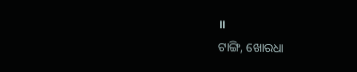॥
ଟାଙ୍ଗି, ଖୋରଧା